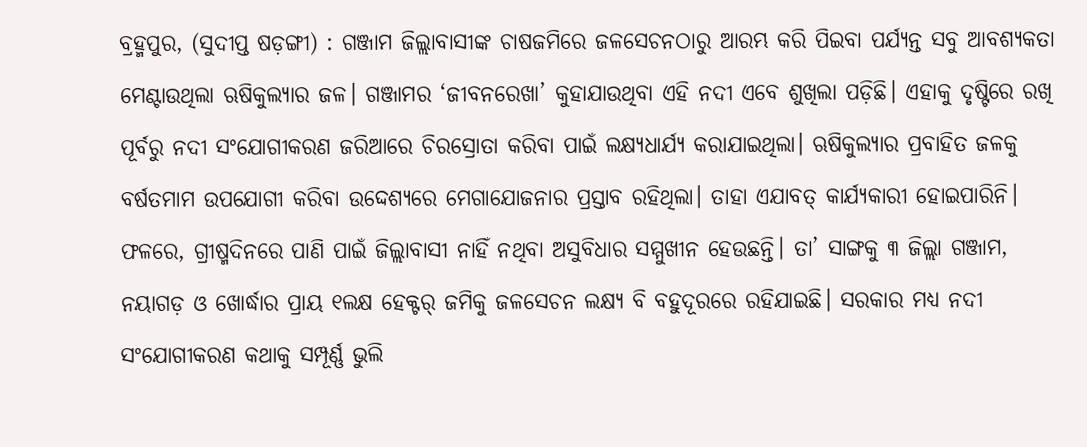ବ୍ରହ୍ମପୁର, (ସୁଦୀପ୍ତ ଷଡ଼ଙ୍ଗୀ) : ଗଞ୍ଜାମ ଜିଲ୍ଲାବାସୀଙ୍କ ଚାଷଜମିରେ ଜଳସେଚନଠାରୁ ଆରମ୍ଭ କରି ପିଇବା ପର୍ଯ୍ୟନ୍ତ ସବୁ ଆବଶ୍ୟକତା ମେଣ୍ଟାଉଥିଲା ଋଷିକୁଲ୍ୟାର ଜଳ। ଗଞ୍ଜାମର ‘ଜୀବନରେଖା’ କୁହାଯାଉଥିବା ଏହି ନଦୀ ଏବେ ଶୁଖିଲା ପଡ଼ିଛି। ଏହାକୁ ଦୃଷ୍ଟିରେ ରଖି ପୂର୍ବରୁ ନଦୀ ସଂଯୋଗୀକରଣ ଜରିଆରେ ଚିରସ୍ରୋତା କରିବା ପାଇଁ ଲକ୍ଷ୍ୟଧାର୍ଯ୍ୟ କରାଯାଇଥିଲା। ଋଷିକୁଲ୍ୟାର ପ୍ରବାହିତ ଜଳକୁ ବର୍ଷତମାମ ଉପଯୋଗୀ କରିବା ଉଦ୍ଦେଶ୍ୟରେ ମେଗାଯୋଜନାର ପ୍ରସ୍ତାବ ରହିଥିଲା। ତାହା ଏଯାବତ୍ କାର୍ଯ୍ୟକାରୀ ହୋଇପାରିନି। ଫଳରେ, ଗ୍ରୀଷ୍ମଦିନରେ ପାଣି ପାଇଁ ଜିଲ୍ଲାବାସୀ ନାହିଁ ନଥିବା ଅସୁବିଧାର ସମ୍ମୁଖୀନ ହେଉଛନ୍ତି। ତା’ ସାଙ୍ଗକୁ ୩ ଜିଲ୍ଲା ଗଞ୍ଜାମ, ନୟାଗଡ଼ ଓ ଖୋର୍ଦ୍ଧାର ପ୍ରାୟ ୧ଲକ୍ଷ ହେକ୍ଟର୍ ଜମିକୁ ଜଳସେଚନ ଲକ୍ଷ୍ୟ ବି ବହୁଦୂରରେ ରହିଯାଇଛି। ସରକାର ମଧ୍ୟ ନଦୀ ସଂଯୋଗୀକରଣ କଥାକୁ ସମ୍ପୂର୍ଣ୍ଣ ଭୁଲି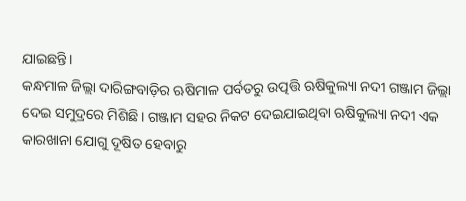ଯାଇଛନ୍ତି।
କନ୍ଧମାଳ ଜିଲ୍ଲା ଦାରିଙ୍ଗବାଡ଼ିର ଋଷିମାଳ ପର୍ବତରୁ ଉତ୍ପତ୍ତି ଋଷିକୁଲ୍ୟା ନଦୀ ଗଞ୍ଜାମ ଜିଲ୍ଲା ଦେଇ ସମୁଦ୍ରରେ ମିଶିଛି। ଗଞ୍ଜାମ ସହର ନିକଟ ଦେଇଯାଇଥିବା ଋଷିକୁଲ୍ୟା ନଦୀ ଏକ କାରଖାନା ଯୋଗୁ ଦୂଷିତ ହେବାରୁ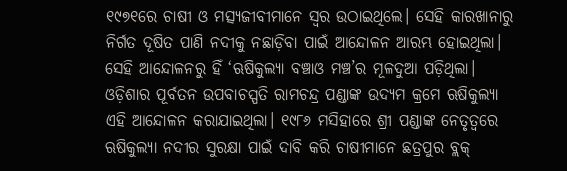୧୯୭୧ରେ ଚାଷୀ ଓ ମତ୍ସ୍ୟଜୀବୀମାନେ ସ୍ବର ଉଠାଇଥିଲେ। ସେହି କାରଖାନାରୁ ନିର୍ଗତ ଦୂଷିତ ପାଣି ନଦୀକୁ ନଛାଡ଼ିବା ପାଇଁ ଆନ୍ଦୋଳନ ଆରମ୍ଭ ହୋଇଥିଲା। ସେହି ଆନ୍ଦୋଳନରୁ ହିଁ ‘ଋଷିକୁଲ୍ୟା ବଞ୍ଚାଓ ମଞ୍ଚ’ର ମୂଳଦୁଆ ପଡ଼ିଥିଲା। ଓଡ଼ିଶାର ପୂର୍ବତନ ଉପବାଚସ୍ପତି ରାମଚନ୍ଦ୍ର ପଣ୍ଡାଙ୍କ ଉଦ୍ୟମ କ୍ରମେ ଋଷିକୁଲ୍ୟା ଏହି ଆନ୍ଦୋଳନ କରାଯାଇଥିଲା। ୧୯୮୬ ମସିହାରେ ଶ୍ରୀ ପଣ୍ଡାଙ୍କ ନେତୃତ୍ବରେ ଋଷିକୁଲ୍ୟା ନଦୀର ସୁରକ୍ଷା ପାଇଁ ଦାବି କରି ଚାଷୀମାନେ ଛତ୍ରପୁର ବ୍ଲକ୍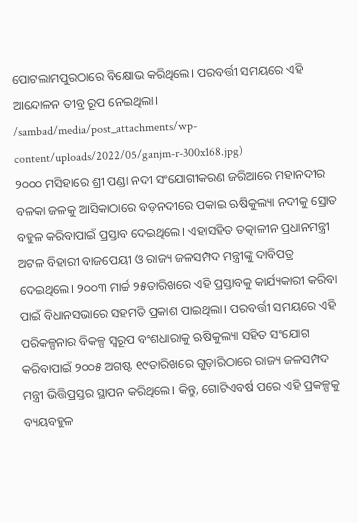ପୋଟଲାମପୁରଠାରେ ବିକ୍ଷୋଭ କରିଥିଲେ। ପରବର୍ତ୍ତୀ ସମୟରେ ଏହି ଆନ୍ଦୋଳନ ତୀବ୍ର ରୂପ ନେଇଥିଲା।
/sambad/media/post_attachments/wp-content/uploads/2022/05/ganjm-r-300x168.jpg)
୨୦୦୦ ମସିହାରେ ଶ୍ରୀ ପଣ୍ଡା ନଦୀ ସଂଯୋଗୀକରଣ ଜରିଆରେ ମହାନଦୀର ବଳକା ଜଳକୁ ଆସିକାଠାରେ ବଡ଼ନଦୀରେ ପକାଇ ଋଷିକୁଲ୍ୟା ନଦୀକୁ ସ୍ରୋତ ବହୁଳ କରିବାପାଇଁ ପ୍ରସ୍ତାବ ଦେଇଥିଲେ। ଏହାସହିତ ତତ୍କାଳୀନ ପ୍ରଧାନମନ୍ତ୍ରୀ ଅଟଳ ବିହାରୀ ବାଜପେୟୀ ଓ ରାଜ୍ୟ ଜଳସମ୍ପଦ ମନ୍ତ୍ରୀଙ୍କୁ ଦାବିପତ୍ର ଦେଇଥିଲେ। ୨୦୦୩ ମାର୍ଚ୍ଚ ୨୫ତାରିଖରେ ଏହି ପ୍ରସ୍ତାବକୁ କାର୍ଯ୍ୟକାରୀ କରିବା ପାଇଁ ବିଧାନସଭାରେ ସହମତି ପ୍ରକାଶ ପାଇଥିଲା। ପରବର୍ତ୍ତୀ ସମୟରେ ଏହି ପରିକଳ୍ପନାର ବିକଳ୍ପ ସ୍ବରୂପ ବଂଶଧାରାକୁ ଋଷିକୁଲ୍ୟା ସହିତ ସଂଯୋଗ କରିବାପାଇଁ ୨୦୦୫ ଅଗଷ୍ଟ ୧୯ତାରିଖରେ ଗୁଡ଼ାରିଠାରେ ରାଜ୍ୟ ଜଳସମ୍ପଦ ମନ୍ତ୍ରୀ ଭିତ୍ତିପ୍ରସ୍ତର ସ୍ଥାପନ କରିଥିଲେ। କିନ୍ତୁ, ଗୋଟିଏବର୍ଷ ପରେ ଏହି ପ୍ରକଳ୍ପକୁ ବ୍ୟୟବହୁଳ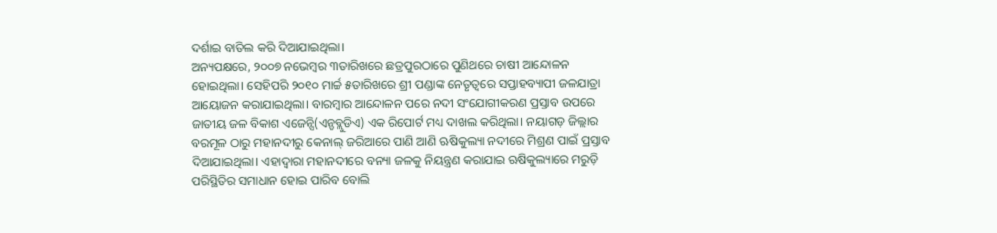ଦର୍ଶାଇ ବାତିଲ କରି ଦିଆଯାଇଥିଲା।
ଅନ୍ୟପକ୍ଷରେ, ୨୦୦୭ ନଭେମ୍ବର ୩ତାରିଖରେ ଛତ୍ରପୁରଠାରେ ପୁଣିଥରେ ଚାଷୀ ଆନ୍ଦୋଳନ ହୋଇଥିଲା। ସେହିପରି ୨୦୧୦ ମାର୍ଚ୍ଚ ୫ତାରିଖରେ ଶ୍ରୀ ପଣ୍ଡାଙ୍କ ନେତୃତ୍ବରେ ସପ୍ତାହବ୍ୟାପୀ ଜଳଯାତ୍ରା ଆୟୋଜନ କରାଯାଇଥିଲା। ବାରମ୍ବାର ଆନ୍ଦୋଳନ ପରେ ନଦୀ ସଂଯୋଗୀକରଣ ପ୍ରସ୍ତାବ ଉପରେ ଜାତୀୟ ଜଳ ବିକାଶ ଏଜେନ୍ସି(ଏନ୍ଡବ୍ଲୁଡିଏ) ଏକ ରିପୋର୍ଟ ମଧ୍ୟ ଦାଖଲ କରିଥିଲା। ନୟାଗଡ଼ ଜିଲ୍ଲାର ବରମୂଳ ଠାରୁ ମହାନଦୀରୁ କେନାଲ୍ ଜରିଆରେ ପାଣି ଆଣି ଋଷିକୁଲ୍ୟା ନଦୀରେ ମିଶ୍ରଣ ପାଇଁ ପ୍ରସ୍ତାବ ଦିଆଯାଇଥିଲା। ଏହାଦ୍ବାରା ମହାନଦୀରେ ବନ୍ୟା ଜଳକୁ ନିୟନ୍ତ୍ରଣ କରାଯାଇ ଋଷିକୁଲ୍ୟାରେ ମରୁଡ଼ି ପରିସ୍ଥିତିର ସମାଧାନ ହୋଇ ପାରିବ ବୋଲି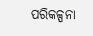ପରିକଳ୍ପନା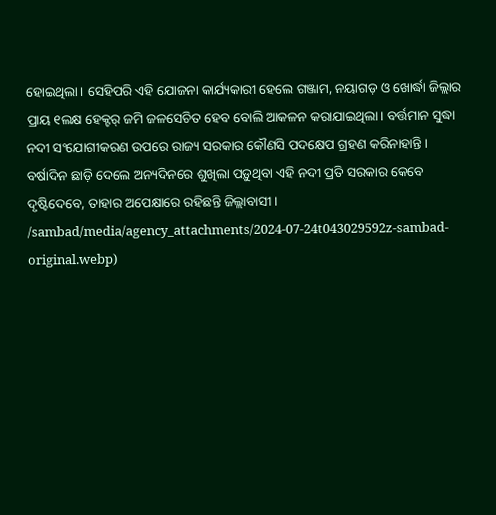ହୋଇଥିଲା। ସେହିପରି ଏହି ଯୋଜନା କାର୍ଯ୍ୟକାରୀ ହେଲେ ଗଞ୍ଜାମ, ନୟାଗଡ଼ ଓ ଖୋର୍ଦ୍ଧା ଜିଲ୍ଲାର ପ୍ରାୟ ୧ଲକ୍ଷ ହେକ୍ଟର୍ ଜମି ଜଳସେଚିତ ହେବ ବୋଲି ଆକଳନ କରାଯାଇଥିଲା। ବର୍ତ୍ତମାନ ସୁଦ୍ଧା ନଦୀ ସଂଯୋଗୀକରଣ ଉପରେ ରାଜ୍ୟ ସରକାର କୌଣସି ପଦକ୍ଷେପ ଗ୍ରହଣ କରିନାହାନ୍ତି। ବର୍ଷାଦିନ ଛାଡ଼ି ଦେଲେ ଅନ୍ୟଦିନରେ ଶୁଖିଲା ପଡ଼ୁଥିବା ଏହି ନଦୀ ପ୍ରତି ସରକାର କେବେ ଦୃଷ୍ଟିଦେବେ, ତାହାର ଅପେକ୍ଷାରେ ରହିଛନ୍ତି ଜିଲ୍ଲାବାସୀ।
/sambad/media/agency_attachments/2024-07-24t043029592z-sambad-original.webp)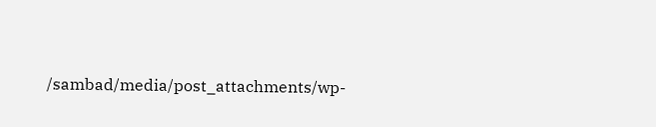/sambad/media/post_attachments/wp-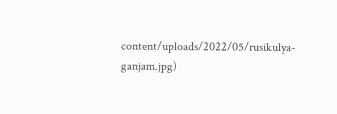content/uploads/2022/05/rusikulya-ganjam.jpg)